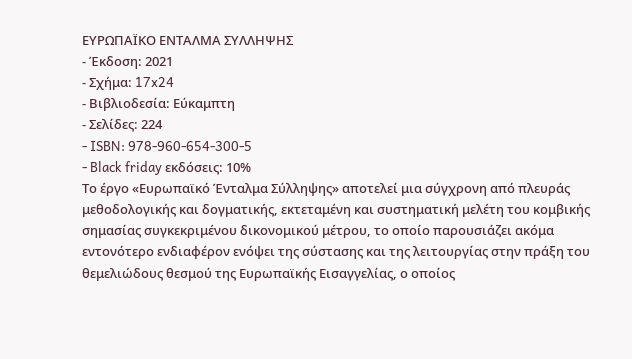ΕΥΡΩΠΑΪΚΟ ΕΝΤΑΛΜΑ ΣΥΛΛΗΨΗΣ
- Έκδοση: 2021
- Σχήμα: 17x24
- Βιβλιοδεσία: Εύκαμπτη
- Σελίδες: 224
- ISBN: 978-960-654-300-5
- Black friday εκδόσεις: 10%
Το έργο «Ευρωπαϊκό Ένταλμα Σύλληψης» αποτελεί μια σύγχρονη από πλευράς μεθοδολογικής και δογματικής, εκτεταμένη και συστηματική μελέτη του κομβικής σημασίας συγκεκριμένου δικονομικού μέτρου, το οποίο παρουσιάζει ακόμα εντονότερο ενδιαφέρον ενόψει της σύστασης και της λειτουργίας στην πράξη του θεμελιώδους θεσμού της Ευρωπαϊκής Εισαγγελίας, ο οποίος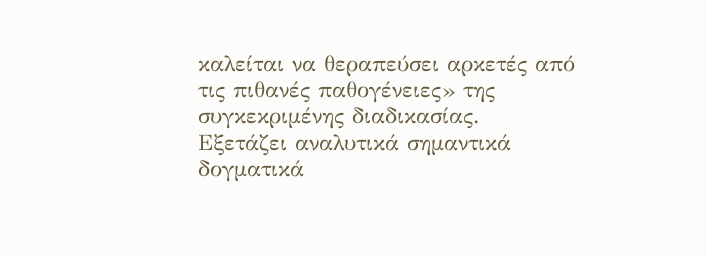καλείται να θεραπεύσει αρκετές από τις πιθανές παθογένειες» της συγκεκριμένης διαδικασίας.
Εξετάζει αναλυτικά σημαντικά δογματικά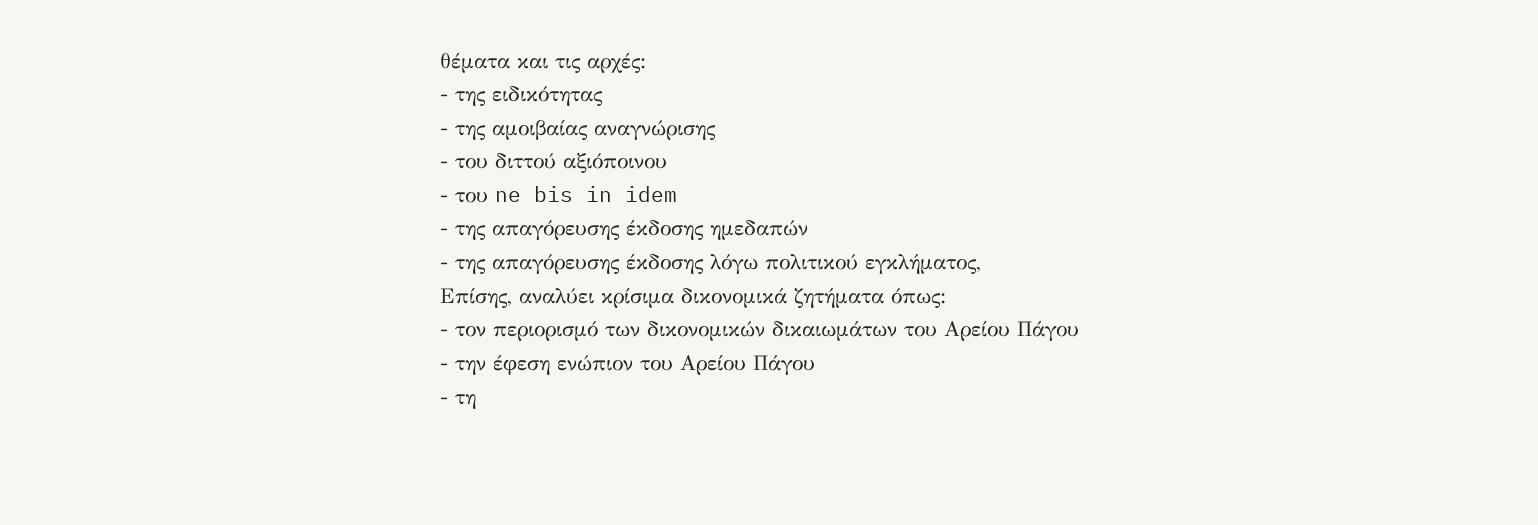θέματα και τις αρχές:
- της ειδικότητας
- της αμοιβαίας αναγνώρισης
- του διττού αξιόποινου
- του ne bis in idem
- της απαγόρευσης έκδοσης ημεδαπών
- της απαγόρευσης έκδοσης λόγω πολιτικού εγκλήματος,
Επίσης, αναλύει κρίσιμα δικονομικά ζητήματα όπως:
- τον περιορισμό των δικονομικών δικαιωμάτων του Αρείου Πάγου
- την έφεση ενώπιον του Αρείου Πάγου
- τη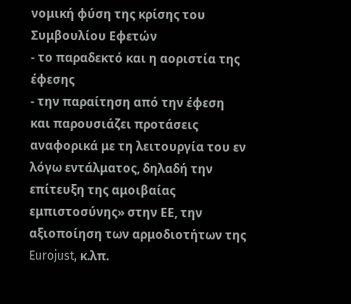νομική φύση της κρίσης του Συμβουλίου Εφετών
- το παραδεκτό και η αοριστία της έφεσης
- την παραίτηση από την έφεση
και παρουσιάζει προτάσεις αναφορικά με τη λειτουργία του εν λόγω εντάλματος, δηλαδή την επίτευξη της αμοιβαίας εμπιστοσύνης» στην ΕΕ, την αξιοποίηση των αρμοδιοτήτων της Eurojust, κ.λπ.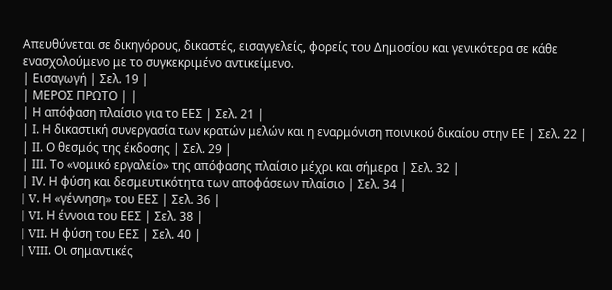Απευθύνεται σε δικηγόρους, δικαστές, εισαγγελείς, φορείς του Δημοσίου και γενικότερα σε κάθε ενασχολούμενο με το συγκεκριμένο αντικείμενο.
| Εισαγωγή | Σελ. 19 |
| ΜΕΡΟΣ ΠΡΩΤΟ | |
| Η απόφαση πλαίσιο για το ΕΕΣ | Σελ. 21 |
| Ι. Η δικαστική συνεργασία των κρατών μελών και η εναρμόνιση ποινικού δικαίου στην ΕΕ | Σελ. 22 |
| ΙΙ. Ο θεσμός της έκδοσης | Σελ. 29 |
| ΙΙΙ. Τo «νομικό εργαλείο» της απόφασης πλαίσιο μέχρι και σήμερα | Σελ. 32 |
| ΙV. Η φύση και δεσμευτικότητα των αποφάσεων πλαίσιο | Σελ. 34 |
| V. Η «γέννηση» του ΕΕΣ | Σελ. 36 |
| VI. Η έννοια του EEΣ | Σελ. 38 |
| VII. Η φύση του ΕΕΣ | Σελ. 40 |
| VIII. Oι σημαντικές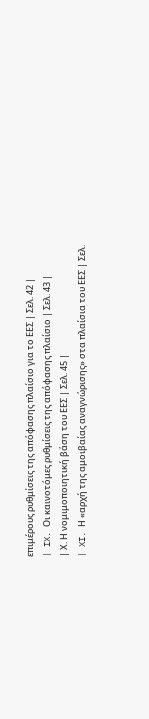επιμέρους ρυθμίσεις της απόφασης πλαίσιο για το ΕΕΣ | Σελ. 42 |
| IX. Οι καινοτόμες ρυθμίσεις της απόφασης πλαίσιο | Σελ. 43 |
| Χ. Η νομιμοποιητική βάση του ΕΕΣ | Σελ. 45 |
| XI. Η «αρχή της αμοιβαίας αναγνώρισης» στα πλαίσια του ΕΕΣ | Σελ.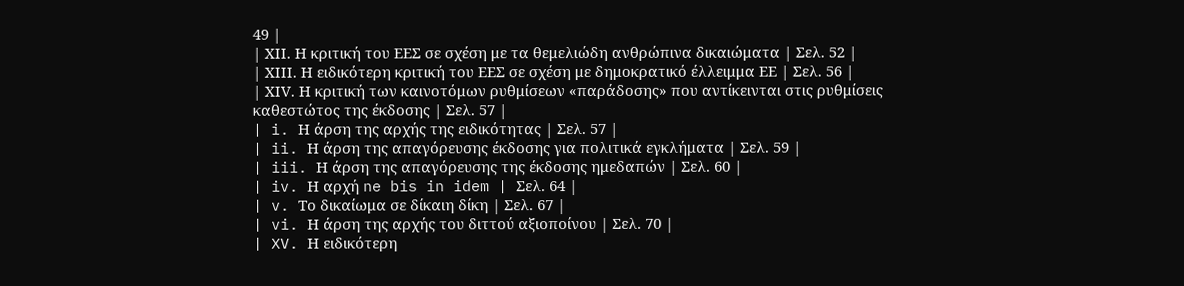49 |
| ΧΙΙ. Η κριτική του ΕΕΣ σε σχέση με τα θεμελιώδη ανθρώπινα δικαιώματα | Σελ. 52 |
| ΧΙΙΙ. Η ειδικότερη κριτική του ΕΕΣ σε σχέση με δημοκρατικό έλλειμμα ΕΕ | Σελ. 56 |
| ΧΙV. Η κριτική των καινοτόμων ρυθμίσεων «παράδοσης» που αντίκεινται στις ρυθμίσεις καθεστώτος της έκδοσης | Σελ. 57 |
| i. Η άρση της αρχής της ειδικότητας | Σελ. 57 |
| ii. Η άρση της απαγόρευσης έκδοσης για πολιτικά εγκλήματα | Σελ. 59 |
| iii. Η άρση της απαγόρευσης της έκδοσης ημεδαπών | Σελ. 60 |
| iv. Η αρχή ne bis in idem | Σελ. 64 |
| v. Το δικαίωμα σε δίκαιη δίκη | Σελ. 67 |
| vi. Η άρση της αρχής του διττού αξιοποίνου | Σελ. 70 |
| XV. Η ειδικότερη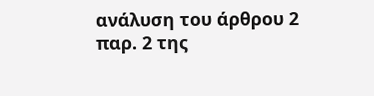ανάλυση του άρθρου 2 παρ. 2 της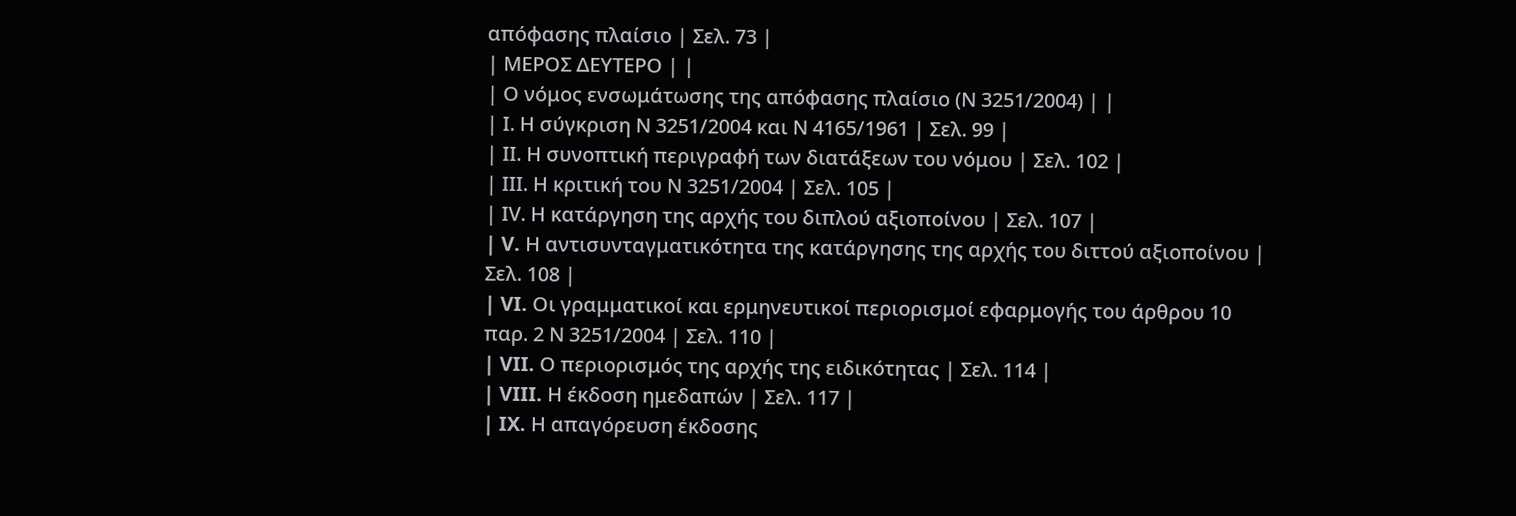απόφασης πλαίσιο | Σελ. 73 |
| ΜΕΡΟΣ ΔΕΥΤΕΡΟ | |
| Ο νόμος ενσωμάτωσης της απόφασης πλαίσιο (Ν 3251/2004) | |
| Ι. Η σύγκριση Ν 3251/2004 και Ν 4165/1961 | Σελ. 99 |
| ΙΙ. Η συνοπτική περιγραφή των διατάξεων του νόμου | Σελ. 102 |
| ΙΙΙ. Η κριτική του Ν 3251/2004 | Σελ. 105 |
| ΙV. Η κατάργηση της αρχής του διπλού αξιοποίνου | Σελ. 107 |
| V. Η αντισυνταγματικότητα της κατάργησης της αρχής του διττού αξιοποίνου | Σελ. 108 |
| VI. Οι γραμματικοί και ερμηνευτικοί περιορισμοί εφαρμογής του άρθρου 10 παρ. 2 Ν 3251/2004 | Σελ. 110 |
| VII. Ο περιορισμός της αρχής της ειδικότητας | Σελ. 114 |
| VIII. Η έκδοση ημεδαπών | Σελ. 117 |
| IX. Η απαγόρευση έκδοσης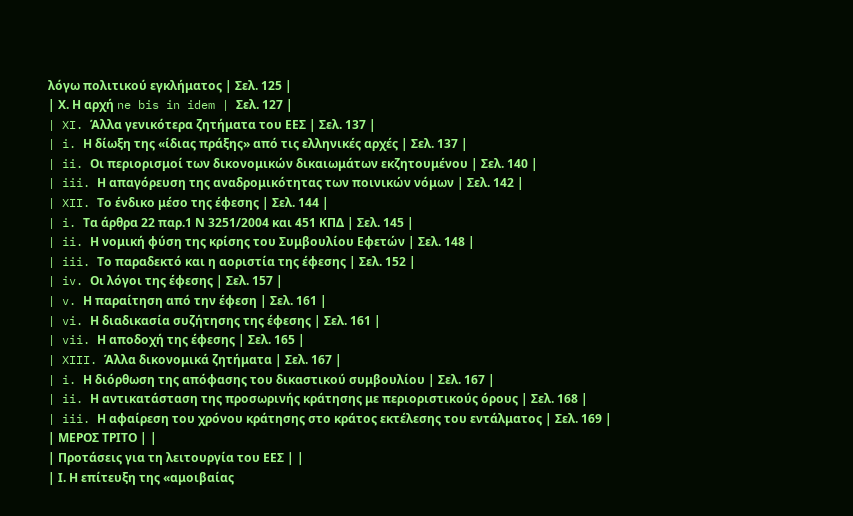λόγω πολιτικού εγκλήματος | Σελ. 125 |
| Χ. Η αρχή ne bis in idem | Σελ. 127 |
| XI. Άλλα γενικότερα ζητήματα του ΕΕΣ | Σελ. 137 |
| i. Η δίωξη της «ίδιας πράξης» από τις ελληνικές αρχές | Σελ. 137 |
| ii. Oι περιορισμοί των δικονομικών δικαιωμάτων εκζητουμένου | Σελ. 140 |
| iii. Η απαγόρευση της αναδρομικότητας των ποινικών νόμων | Σελ. 142 |
| XII. Το ένδικο μέσο της έφεσης | Σελ. 144 |
| i. Τα άρθρα 22 παρ.1 Ν 3251/2004 και 451 ΚΠΔ | Σελ. 145 |
| ii. Η νομική φύση της κρίσης του Συμβουλίου Εφετών | Σελ. 148 |
| iii. Το παραδεκτό και η αοριστία της έφεσης | Σελ. 152 |
| iv. Οι λόγοι της έφεσης | Σελ. 157 |
| v. Η παραίτηση από την έφεση | Σελ. 161 |
| vi. Η διαδικασία συζήτησης της έφεσης | Σελ. 161 |
| vii. Η αποδοχή της έφεσης | Σελ. 165 |
| XIII. Άλλα δικονομικά ζητήματα | Σελ. 167 |
| i. Η διόρθωση της απόφασης του δικαστικού συμβουλίου | Σελ. 167 |
| ii. Η αντικατάσταση της προσωρινής κράτησης με περιοριστικούς όρους | Σελ. 168 |
| iii. Η αφαίρεση του χρόνου κράτησης στο κράτος εκτέλεσης του εντάλματος | Σελ. 169 |
| ΜΕΡΟΣ ΤΡΙΤΟ | |
| Προτάσεις για τη λειτουργία του ΕΕΣ | |
| Ι. Η επίτευξη της «αμοιβαίας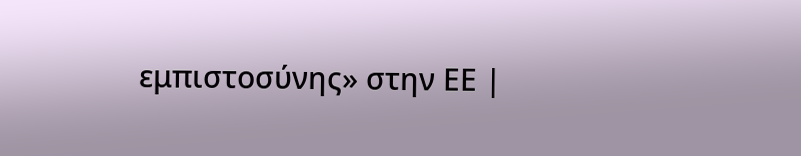εμπιστοσύνης» στην ΕΕ |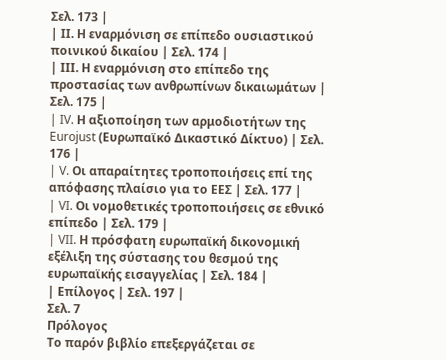Σελ. 173 |
| ΙΙ. Η εναρμόνιση σε επίπεδο ουσιαστικού ποινικού δικαίου | Σελ. 174 |
| ΙΙΙ. Η εναρμόνιση στο επίπεδο της προστασίας των ανθρωπίνων δικαιωμάτων | Σελ. 175 |
| IV. Η αξιοποίηση των αρμοδιοτήτων της Eurojust (Ευρωπαϊκό Δικαστικό Δίκτυο) | Σελ. 176 |
| V. Οι απαραίτητες τροποποιήσεις επί της απόφασης πλαίσιο για το ΕEΣ | Σελ. 177 |
| VI. Oι νομοθετικές τροποποιήσεις σε εθνικό επίπεδο | Σελ. 179 |
| VII. Η πρόσφατη ευρωπαϊκή δικονομική εξέλιξη της σύστασης του θεσμού της ευρωπαϊκής εισαγγελίας | Σελ. 184 |
| Επίλογος | Σελ. 197 |
Σελ. 7
Πρόλογος
Το παρόν βιβλίο επεξεργάζεται σε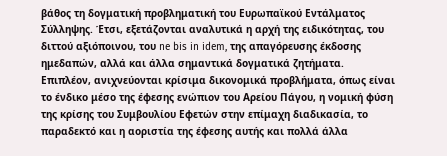βάθος τη δογματική προβληματική του Ευρωπαϊκού Εντάλματος Σύλληψης. Έτσι, εξετάζονται αναλυτικά η αρχή της ειδικότητας, του διττού αξιόποινου, του ne bis in idem, της απαγόρευσης έκδοσης ημεδαπών, αλλά και άλλα σημαντικά δογματικά ζητήματα.
Επιπλέον, ανιχνεύονται κρίσιμα δικονομικά προβλήματα, όπως είναι το ένδικο μέσο της έφεσης ενώπιον του Αρείου Πάγου, η νομική φύση της κρίσης του Συμβουλίου Εφετών στην επίμαχη διαδικασία, το παραδεκτό και η αοριστία της έφεσης αυτής και πολλά άλλα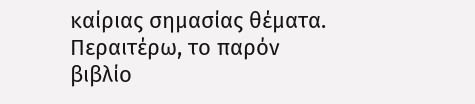καίριας σημασίας θέματα.
Περαιτέρω, το παρόν βιβλίο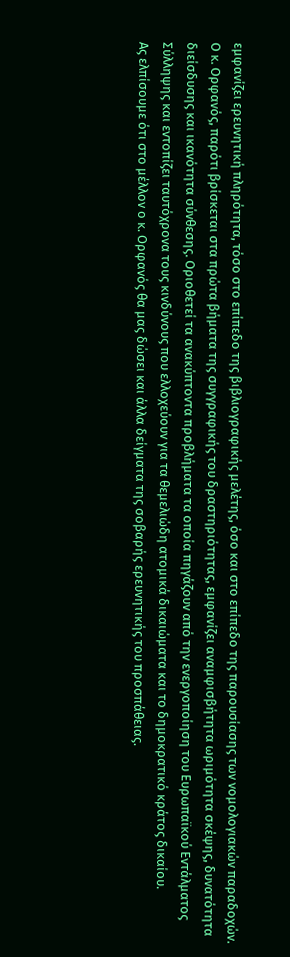εμφανίζει ερευνητική πληρότητα, τόσο στο επίπεδο της βιβλιογραφικής μελέτης, όσο και στο επίπεδο της παρουσίασης των νομολογιακών παραδοχών.
Ο κ. Ορφανός, παρότι βρίσκεται στα πρώτα βήματα της συγγραφικής του δραστηριότητας, εμφανίζει αναμφισβήτητα ωριμότητα σκέψης, δυνατότητα διείσδυσης και ικανότητα σύνθεσης. Οριοθετεί τα ανακύπτοντα προβλήματα τα οποία πηγάζουν από την ενεργοποίηση του Ευρωπαϊκού Εντάλματος Σύλληψης και εντοπίζει ταυτόχρονα τους κινδύνους που ελλοχεύουν για τα θεμελιώδη ατομικά δικαιώματα και το δημοκρατικό κράτος δικαίου.
Ας ελπίσουμε ότι στο μέλλον ο κ. Ορφανός θα μας δώσει και άλλα δείγματα της σοβαρής ερευνητικής του προσπάθειας.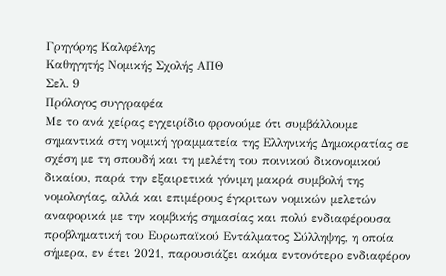Γρηγόρης Καλφέλης
Καθηγητής Νομικής Σχολής ΑΠΘ
Σελ. 9
Πρόλογος συγγραφέα
Με το ανά χείρας εγχειρίδιο φρονούμε ότι συμβάλλουμε σημαντικά στη νομική γραμματεία της Ελληνικής Δημοκρατίας σε σχέση με τη σπουδή και τη μελέτη του ποινικού δικονομικού δικαίου, παρά την εξαιρετικά γόνιμη μακρά συμβολή της νομολογίας, αλλά και επιμέρους έγκριτων νομικών μελετών αναφορικά με την κομβικής σημασίας και πολύ ενδιαφέρουσα προβληματική του Ευρωπαϊκού Εντάλματος Σύλληψης, η οποία σήμερα, εν έτει 2021, παρουσιάζει ακόμα εντονότερο ενδιαφέρον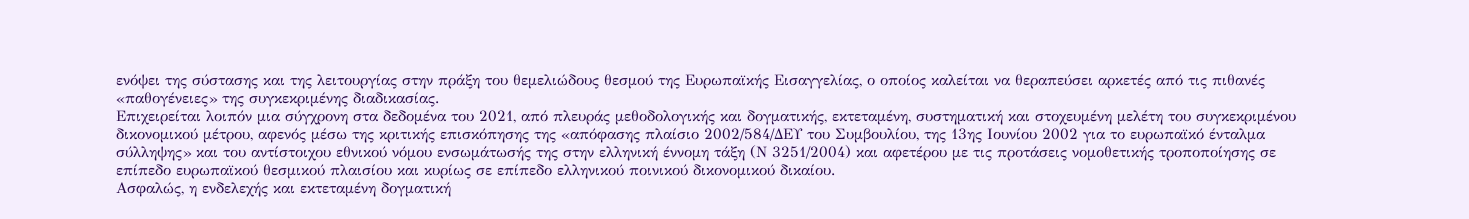ενόψει της σύστασης και της λειτουργίας στην πράξη του θεμελιώδους θεσμού της Ευρωπαϊκής Εισαγγελίας, ο οποίος καλείται να θεραπεύσει αρκετές από τις πιθανές «παθογένειες» της συγκεκριμένης διαδικασίας.
Επιχειρείται λοιπόν μια σύγχρονη στα δεδομένα του 2021, από πλευράς μεθοδολογικής και δογματικής, εκτεταμένη, συστηματική και στοχευμένη μελέτη του συγκεκριμένου δικονομικού μέτρου, αφενός μέσω της κριτικής επισκόπησης της «απόφασης πλαίσιο 2002/584/ΔΕΥ του Συμβουλίου, της 13ης Ιουνίου 2002 για το ευρωπαϊκό ένταλμα σύλληψης» και του αντίστοιχου εθνικού νόμου ενσωμάτωσής της στην ελληνική έννομη τάξη (Ν 3251/2004) και αφετέρου με τις προτάσεις νομοθετικής τροποποίησης σε επίπεδο ευρωπαϊκού θεσμικού πλαισίου και κυρίως σε επίπεδο ελληνικού ποινικού δικονομικού δικαίου.
Ασφαλώς, η ενδελεχής και εκτεταμένη δογματική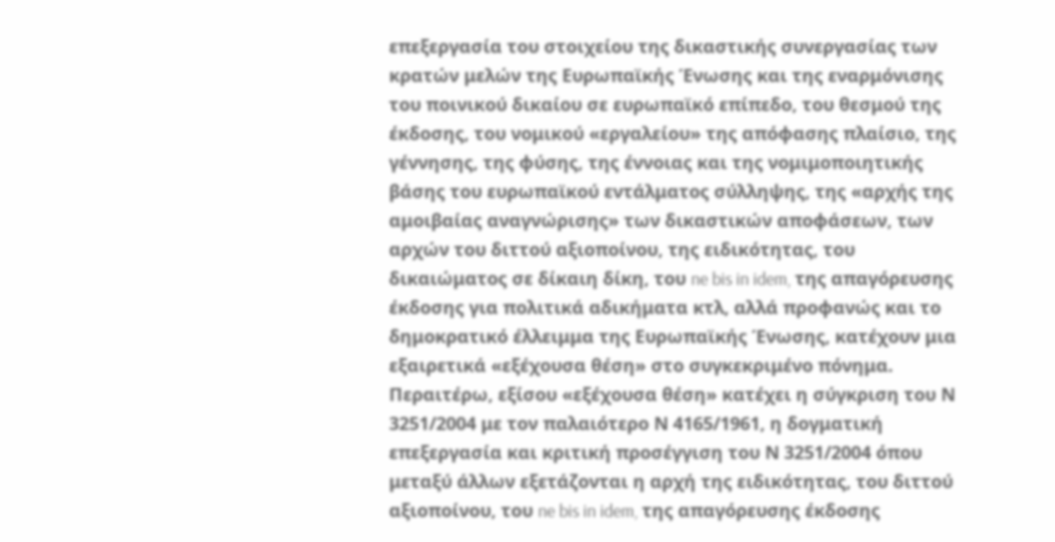επεξεργασία του στοιχείου της δικαστικής συνεργασίας των κρατών μελών της Ευρωπαϊκής Ένωσης και της εναρμόνισης του ποινικού δικαίου σε ευρωπαϊκό επίπεδο, του θεσμού της έκδοσης, του νομικού «εργαλείου» της απόφασης πλαίσιο, της γέννησης, της φύσης, της έννοιας και της νομιμοποιητικής βάσης του ευρωπαϊκού εντάλματος σύλληψης, της «αρχής της αμοιβαίας αναγνώρισης» των δικαστικών αποφάσεων, των αρχών του διττού αξιοποίνου, της ειδικότητας, του δικαιώματος σε δίκαιη δίκη, του ne bis in idem, της απαγόρευσης έκδοσης για πολιτικά αδικήματα κτλ, αλλά προφανώς και το δημοκρατικό έλλειμμα της Ευρωπαϊκής Ένωσης, κατέχουν μια εξαιρετικά «εξέχουσα θέση» στο συγκεκριμένο πόνημα.
Περαιτέρω, εξίσου «εξέχουσα θέση» κατέχει η σύγκριση του Ν 3251/2004 με τον παλαιότερο Ν 4165/1961, η δογματική επεξεργασία και κριτική προσέγγιση του Ν 3251/2004 όπου μεταξύ άλλων εξετάζονται η αρχή της ειδικότητας, του διττού αξιοποίνου, του ne bis in idem, της απαγόρευσης έκδοσης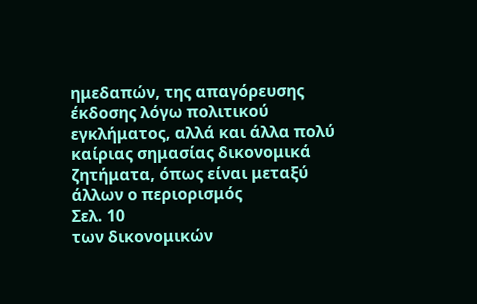ημεδαπών, της απαγόρευσης έκδοσης λόγω πολιτικού εγκλήματος, αλλά και άλλα πολύ καίριας σημασίας δικονομικά ζητήματα, όπως είναι μεταξύ άλλων ο περιορισμός
Σελ. 10
των δικονομικών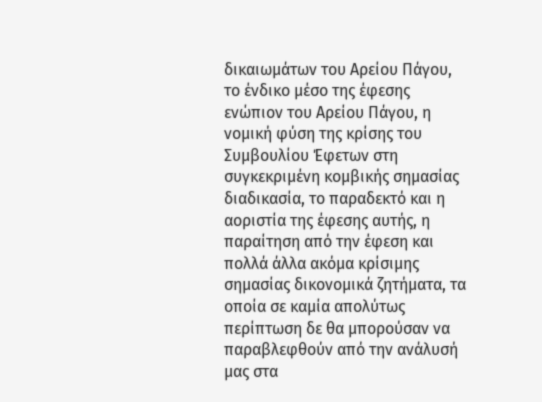δικαιωμάτων του Αρείου Πάγου, το ένδικο μέσο της έφεσης ενώπιον του Αρείου Πάγου, η νομική φύση της κρίσης του Συμβουλίου Έφετων στη συγκεκριμένη κομβικής σημασίας διαδικασία, το παραδεκτό και η αοριστία της έφεσης αυτής, η παραίτηση από την έφεση και πολλά άλλα ακόμα κρίσιμης σημασίας δικονομικά ζητήματα, τα οποία σε καμία απολύτως περίπτωση δε θα μπορούσαν να παραβλεφθούν από την ανάλυσή μας στα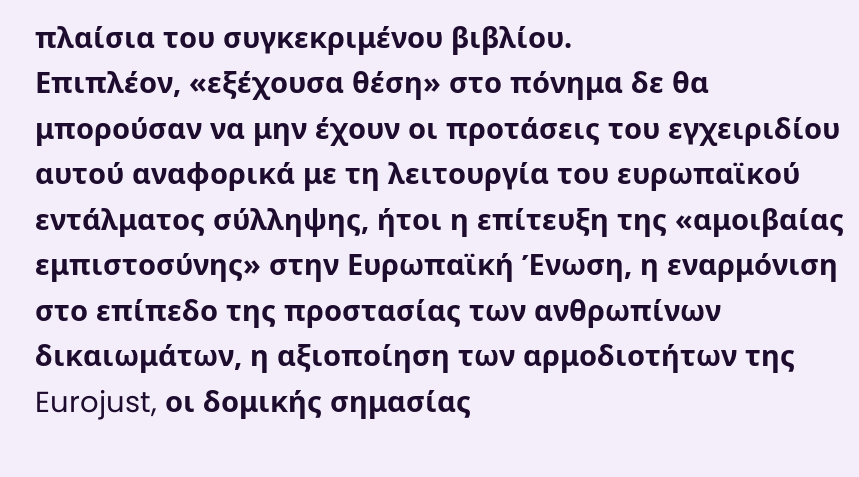πλαίσια του συγκεκριμένου βιβλίου.
Επιπλέον, «εξέχουσα θέση» στο πόνημα δε θα μπορούσαν να μην έχουν οι προτάσεις του εγχειριδίου αυτού αναφορικά με τη λειτουργία του ευρωπαϊκού εντάλματος σύλληψης, ήτοι η επίτευξη της «αμοιβαίας εμπιστοσύνης» στην Ευρωπαϊκή Ένωση, η εναρμόνιση στο επίπεδο της προστασίας των ανθρωπίνων δικαιωμάτων, η αξιοποίηση των αρμοδιοτήτων της Eurojust, οι δομικής σημασίας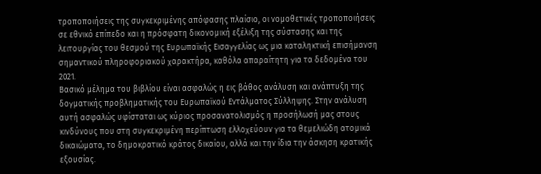τροποποιήσεις της συγκεκριμένης απόφασης πλαίσιο, οι νομοθετικές τροποποιήσεις σε εθνικό επίπεδο και η πρόσφατη δικονομική εξέλιξη της σύστασης και της λειτουργίας του θεσμού της Ευρωπαϊκής Εισαγγελίας ως μια καταληκτική επισήμανση σημαντικού πληροφοριακού χαρακτήρα, καθόλα απαραίτητη για τα δεδομένα του 2021.
Βασικό μέλημα του βιβλίου είναι ασφαλώς η εις βάθος ανάλυση και ανάπτυξη της δογματικής προβληματικής του Ευρωπαϊκού Εντάλματος Σύλληψης. Στην ανάλυση αυτή ασφαλώς υφίσταται ως κύριος προσανατολισμός η προσήλωσή μας στους κινδύνους που στη συγκεκριμένη περίπτωση ελλοχεύουν για τα θεμελιώδη ατομικά δικαιώματα, το δημοκρατικό κράτος δικαίου, αλλά και την ίδια την άσκηση κρατικής εξουσίας.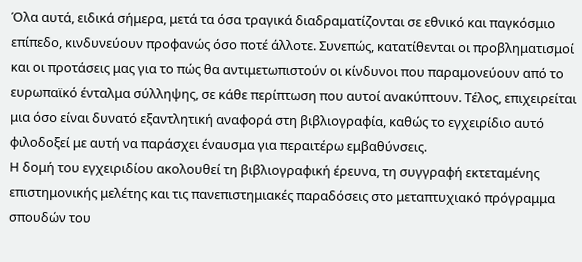Όλα αυτά, ειδικά σήμερα, μετά τα όσα τραγικά διαδραματίζονται σε εθνικό και παγκόσμιο επίπεδο, κινδυνεύουν προφανώς όσο ποτέ άλλοτε. Συνεπώς, κατατίθενται οι προβληματισμοί και οι προτάσεις μας για το πώς θα αντιμετωπιστούν οι κίνδυνοι που παραμονεύουν από το ευρωπαϊκό ένταλμα σύλληψης, σε κάθε περίπτωση που αυτοί ανακύπτουν. Τέλος, επιχειρείται μια όσο είναι δυνατό εξαντλητική αναφορά στη βιβλιογραφία, καθώς το εγχειρίδιο αυτό φιλοδοξεί με αυτή να παράσχει έναυσμα για περαιτέρω εμβαθύνσεις.
Η δομή του εγχειριδίου ακολουθεί τη βιβλιογραφική έρευνα, τη συγγραφή εκτεταμένης επιστημονικής μελέτης και τις πανεπιστημιακές παραδόσεις στο μεταπτυχιακό πρόγραμμα σπουδών του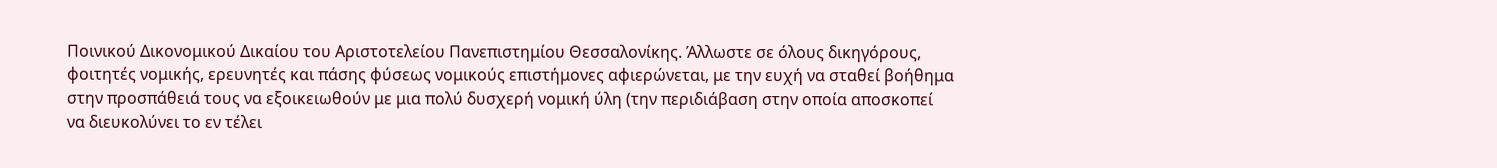Ποινικού Δικονομικού Δικαίου του Αριστοτελείου Πανεπιστημίου Θεσσαλονίκης. Άλλωστε σε όλους δικηγόρους, φοιτητές νομικής, ερευνητές και πάσης φύσεως νομικούς επιστήμονες αφιερώνεται, με την ευχή να σταθεί βοήθημα στην προσπάθειά τους να εξοικειωθούν με μια πολύ δυσχερή νομική ύλη (την περιδιάβαση στην οποία αποσκοπεί να διευκολύνει το εν τέλει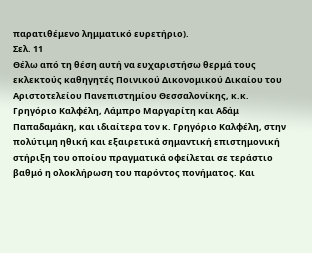παρατιθέμενο λημματικό ευρετήριο).
Σελ. 11
Θέλω από τη θέση αυτή να ευχαριστήσω θερμά τους εκλεκτούς καθηγητές Ποινικού Δικονομικού Δικαίου του Αριστοτελείου Πανεπιστημίου Θεσσαλονίκης, κ.κ. Γρηγόριο Καλφέλη, Λάμπρο Μαργαρίτη και Αδάμ Παπαδαμάκη, και ιδιαίτερα τον κ. Γρηγόριο Καλφέλη, στην πολύτιμη ηθική και εξαιρετικά σημαντική επιστημονική στήριξη του οποίου πραγματικά οφείλεται σε τεράστιο βαθμό η ολοκλήρωση του παρόντος πονήματος. Και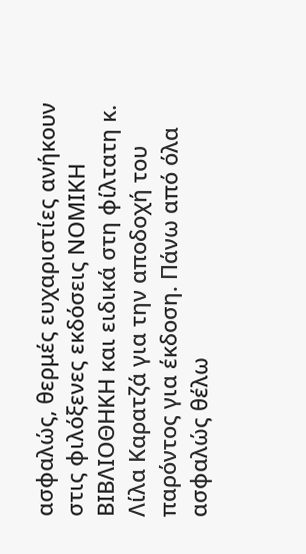ασφαλώς, θερμές ευχαριστίες ανήκουν στις φιλόξενες εκδόσεις ΝΟΜΙΚΗ ΒΙΒΛΙΟΘΗΚΗ και ειδικά στη φίλτατη κ. Λίλα Καρατζά για την αποδοχή του παρόντος για έκδοση. Πάνω από όλα ασφαλώς θέλω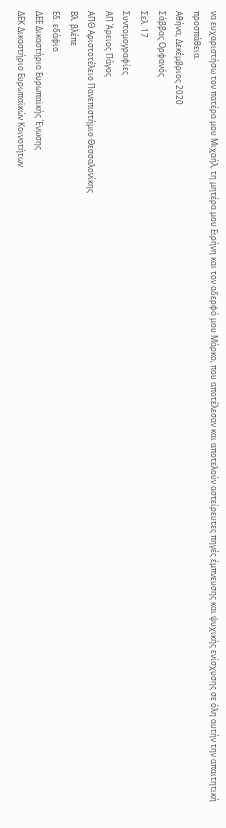να ευχαριστήσω τον πατέρα μου Μιχαήλ, τη μητέρα μου Ειρήνη και τον αδερφό μου Μάρκο, που αποτέλεσαν και αποτελούν αστείρευτες πηγές έμπνευσης και ψυχικής ενίσχυσης σε όλη αυτήν την απαιτητική προσπάθεια.
Αθήνα, Δεκέμβριος 2020
Σάββας Ορφανός
Σελ. 17
Συντομογραφίες
ΑΠ Άρειος Πάγος
ΑΠΘ Αριστοτέλειο Πανεπιστήμιο Θεσσαλονίκης
Βλ. βλέπε
Εδ. εδάφιο
ΔΕΕ Δικαστήριο Ευρωπαϊκής Ένωσης
ΔΕΚ Δικαστήριο Ευρωπαϊκών Κοινοτήτων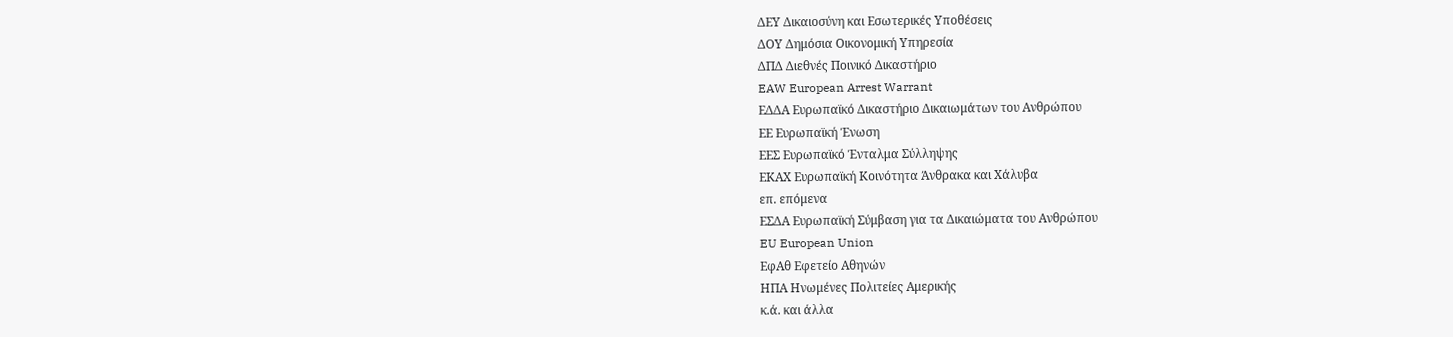ΔΕΥ Δικαιοσύνη και Εσωτερικές Υποθέσεις
ΔΟΥ Δημόσια Οικονομική Υπηρεσία
ΔΠΔ Διεθνές Ποινικό Δικαστήριο
EAW European Arrest Warrant
ΕΔΔΑ Ευρωπαϊκό Δικαστήριο Δικαιωμάτων του Ανθρώπου
ΕΕ Ευρωπαϊκή Ένωση
ΕΕΣ Ευρωπαϊκό Ένταλμα Σύλληψης
ΕΚΑΧ Ευρωπαϊκή Κοινότητα Άνθρακα και Χάλυβα
επ. επόμενα
ΕΣΔΑ Ευρωπαϊκή Σύμβαση για τα Δικαιώματα του Ανθρώπου
EU European Union
ΕφΑθ Εφετείο Αθηνών
ΗΠΑ Ηνωμένες Πολιτείες Αμερικής
κ.ά. και άλλα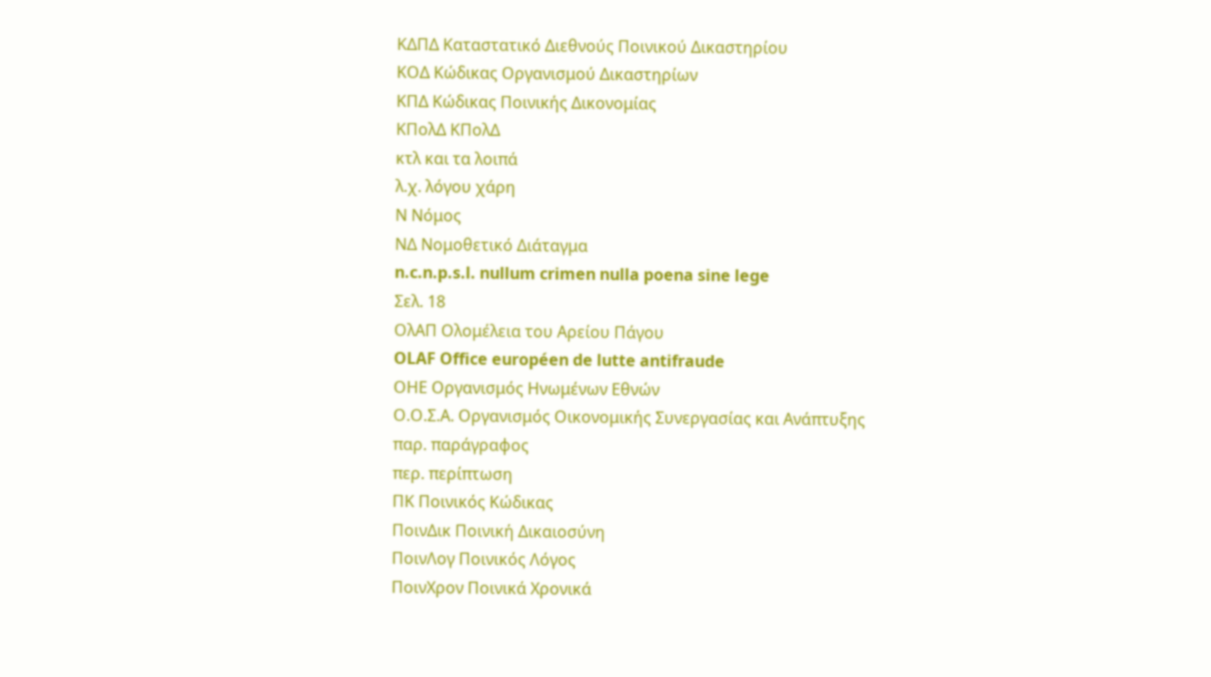ΚΔΠΔ Καταστατικό Διεθνούς Ποινικού Δικαστηρίου
ΚΟΔ Κώδικας Οργανισμού Δικαστηρίων
ΚΠΔ Κώδικας Ποινικής Δικονομίας
ΚΠολΔ ΚΠολΔ
κτλ και τα λοιπά
λ.χ. λόγου χάρη
Ν Νόμος
ΝΔ Νομοθετικό Διάταγμα
n.c.n.p.s.l. nullum crimen nulla poena sine lege
Σελ. 18
ΟλΑΠ Ολομέλεια του Αρείου Πάγου
OLAF Office européen de lutte antifraude
ΟΗΕ Οργανισμός Ηνωμένων Εθνών
Ο.Ο.Σ.Α. Οργανισμός Οικονομικής Συνεργασίας και Ανάπτυξης
παρ. παράγραφος
περ. περίπτωση
ΠΚ Ποινικός Κώδικας
ΠοινΔικ Ποινική Δικαιοσύνη
ΠοινΛογ Ποινικός Λόγος
ΠοινΧρον Ποινικά Χρονικά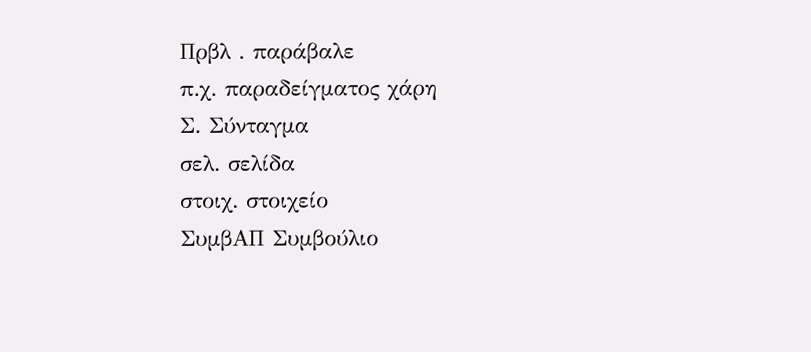Πρβλ . παράβαλε
π.χ. παραδείγματος χάρη
Σ. Σύνταγμα
σελ. σελίδα
στοιχ. στοιχείο
ΣυμβΑΠ Συμβούλιο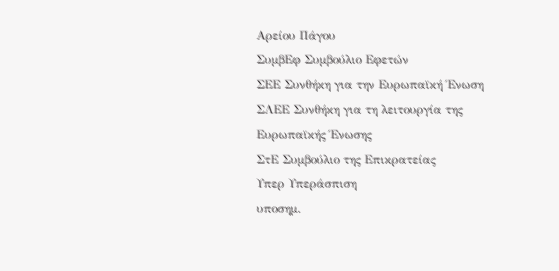Αρείου Πάγου
ΣυμβΕφ Συμβούλιο Εφετών
ΣΕΕ Συνθήκη για την Ευρωπαϊκή Ένωση
ΣΛΕΕ Συνθήκη για τη λειτουργία της Ευρωπαϊκής Ένωσης
ΣτΕ Συμβούλιο της Επικρατείας
Υπερ Υπεράσπιση
υποσημ.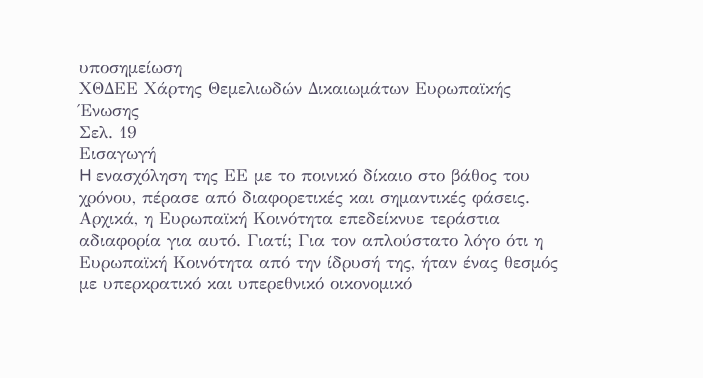υποσημείωση
ΧΘΔΕΕ Χάρτης Θεμελιωδών Δικαιωμάτων Ευρωπαϊκής Ένωσης
Σελ. 19
Εισαγωγή
H ενασχόληση της ΕΕ με το ποινικό δίκαιο στο βάθος του χρόνου, πέρασε από διαφορετικές και σημαντικές φάσεις. Αρχικά, η Ευρωπαϊκή Κοινότητα επεδείκνυε τεράστια αδιαφορία για αυτό. Γιατί; Για τον απλούστατο λόγο ότι η Ευρωπαϊκή Κοινότητα από την ίδρυσή της, ήταν ένας θεσμός με υπερκρατικό και υπερεθνικό οικονομικό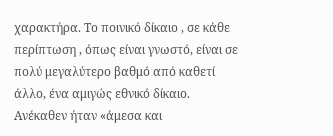χαρακτήρα. Το ποινικό δίκαιο , σε κάθε περίπτωση , όπως είναι γνωστό, είναι σε πολύ μεγαλύτερο βαθμό από καθετί άλλο, ένα αμιγώς εθνικό δίκαιο. Ανέκαθεν ήταν «άμεσα και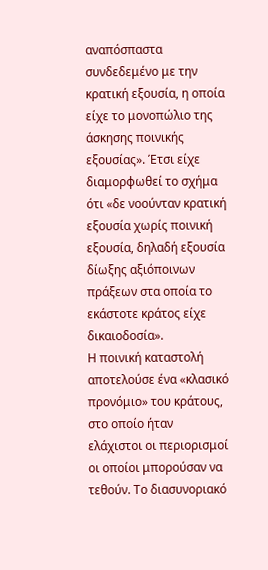αναπόσπαστα συνδεδεμένο με την κρατική εξουσία, η οποία είχε το μονοπώλιο της άσκησης ποινικής εξουσίας». Έτσι είχε διαμορφωθεί το σχήμα ότι «δε νοούνταν κρατική εξουσία χωρίς ποινική εξουσία, δηλαδή εξουσία δίωξης αξιόποινων πράξεων στα οποία το εκάστοτε κράτος είχε δικαιοδοσία».
Η ποινική καταστολή αποτελούσε ένα «κλασικό προνόμιο» του κράτους, στο οποίο ήταν ελάχιστοι οι περιορισμοί οι οποίοι μπορούσαν να τεθούν. Το διασυνοριακό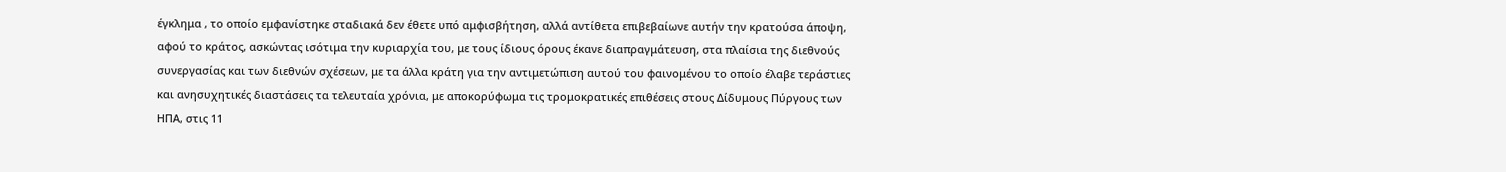έγκλημα , το οποίο εμφανίστηκε σταδιακά δεν έθετε υπό αμφισβήτηση, αλλά αντίθετα επιβεβαίωνε αυτήν την κρατούσα άποψη, αφού το κράτος, ασκώντας ισότιμα την κυριαρχία του, με τους ίδιους όρους έκανε διαπραγμάτευση, στα πλαίσια της διεθνούς συνεργασίας και των διεθνών σχέσεων, με τα άλλα κράτη για την αντιμετώπιση αυτού του φαινομένου το οποίο έλαβε τεράστιες και ανησυχητικές διαστάσεις τα τελευταία χρόνια, με αποκορύφωμα τις τρομοκρατικές επιθέσεις στους Δίδυμους Πύργους των ΗΠΑ, στις 11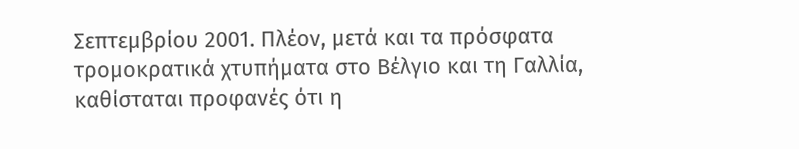Σεπτεμβρίου 2001. Πλέον, μετά και τα πρόσφατα τρομοκρατικά χτυπήματα στο Βέλγιο και τη Γαλλία, καθίσταται προφανές ότι η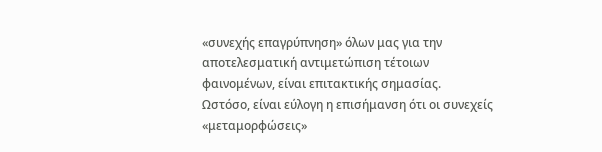«συνεχής επαγρύπνηση» όλων μας για την αποτελεσματική αντιμετώπιση τέτοιων φαινομένων, είναι επιτακτικής σημασίας.
Ωστόσο, είναι εύλογη η επισήμανση ότι οι συνεχείς «μεταμορφώσεις»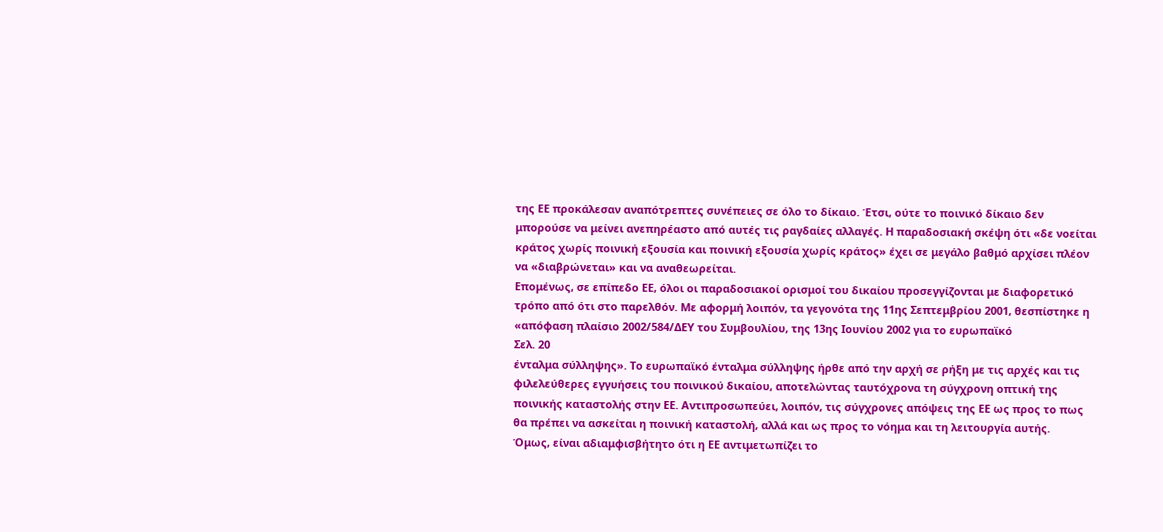της ΕΕ προκάλεσαν αναπότρεπτες συνέπειες σε όλο το δίκαιο. Έτσι, ούτε το ποινικό δίκαιο δεν μπορούσε να μείνει ανεπηρέαστο από αυτές τις ραγδαίες αλλαγές. Η παραδοσιακή σκέψη ότι «δε νοείται κράτος χωρίς ποινική εξουσία και ποινική εξουσία χωρίς κράτος» έχει σε μεγάλο βαθμό αρχίσει πλέον να «διαβρώνεται» και να αναθεωρείται.
Επομένως, σε επίπεδο ΕΕ, όλοι οι παραδοσιακοί ορισμοί του δικαίου προσεγγίζονται με διαφορετικό τρόπο από ότι στο παρελθόν. Με αφορμή λοιπόν, τα γεγονότα της 11ης Σεπτεμβρίου 2001, θεσπίστηκε η «απόφαση πλαίσιο 2002/584/ΔΕΥ του Συμβουλίου, της 13ης Ιουνίου 2002 για το ευρωπαϊκό
Σελ. 20
ένταλμα σύλληψης». Το ευρωπαϊκό ένταλμα σύλληψης ήρθε από την αρχή σε ρήξη με τις αρχές και τις φιλελεύθερες εγγυήσεις του ποινικού δικαίου, αποτελώντας ταυτόχρονα τη σύγχρονη οπτική της ποινικής καταστολής στην ΕΕ. Αντιπροσωπεύει, λοιπόν, τις σύγχρονες απόψεις της ΕΕ ως προς το πως θα πρέπει να ασκείται η ποινική καταστολή, αλλά και ως προς το νόημα και τη λειτουργία αυτής.
Όμως, είναι αδιαμφισβήτητο ότι η ΕΕ αντιμετωπίζει το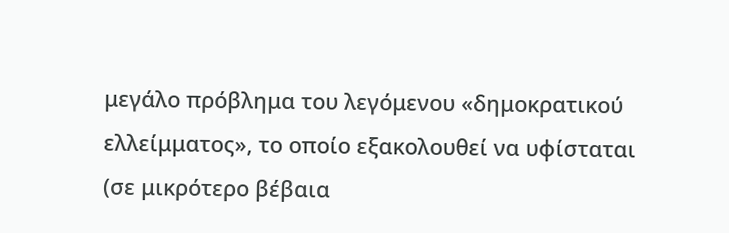μεγάλο πρόβλημα του λεγόμενου «δημοκρατικού ελλείμματος», το οποίο εξακολουθεί να υφίσταται (σε μικρότερο βέβαια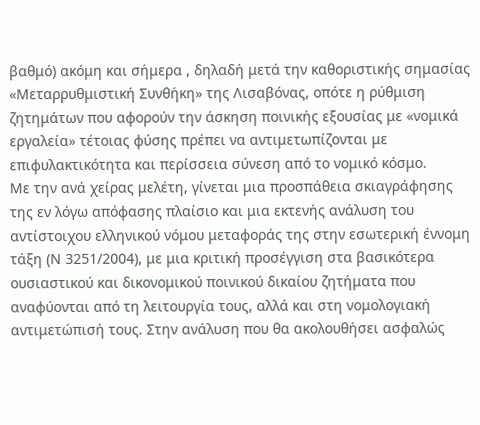βαθμό) ακόμη και σήμερα , δηλαδή μετά την καθοριστικής σημασίας «Μεταρρυθμιστική Συνθήκη» της Λισαβόνας, οπότε η ρύθμιση ζητημάτων που αφορούν την άσκηση ποινικής εξουσίας με «νομικά εργαλεία» τέτοιας φύσης πρέπει να αντιμετωπίζονται με επιφυλακτικότητα και περίσσεια σύνεση από το νομικό κόσμο.
Με την ανά χείρας μελέτη, γίνεται μια προσπάθεια σκιαγράφησης της εν λόγω απόφασης πλαίσιο και μια εκτενής ανάλυση του αντίστοιχου ελληνικού νόμου μεταφοράς της στην εσωτερική έννομη τάξη (Ν 3251/2004), με μια κριτική προσέγγιση στα βασικότερα ουσιαστικού και δικονομικού ποινικού δικαίου ζητήματα που αναφύονται από τη λειτουργία τους, αλλά και στη νομολογιακή αντιμετώπισή τους. Στην ανάλυση που θα ακολουθήσει ασφαλώς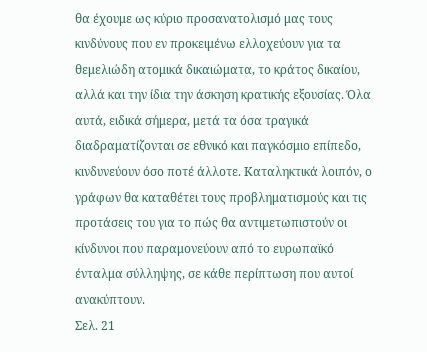θα έχουμε ως κύριο προσανατολισμό μας τους κινδύνους που εν προκειμένω ελλοχεύουν για τα θεμελιώδη ατομικά δικαιώματα, το κράτος δικαίου, αλλά και την ίδια την άσκηση κρατικής εξουσίας. Όλα αυτά, ειδικά σήμερα, μετά τα όσα τραγικά διαδραματίζονται σε εθνικό και παγκόσμιο επίπεδο, κινδυνεύουν όσο ποτέ άλλοτε. Καταληκτικά λοιπόν, ο γράφων θα καταθέτει τους προβληματισμούς και τις προτάσεις του για το πώς θα αντιμετωπιστούν οι κίνδυνοι που παραμονεύουν από το ευρωπαϊκό ένταλμα σύλληψης, σε κάθε περίπτωση που αυτοί ανακύπτουν.
Σελ. 21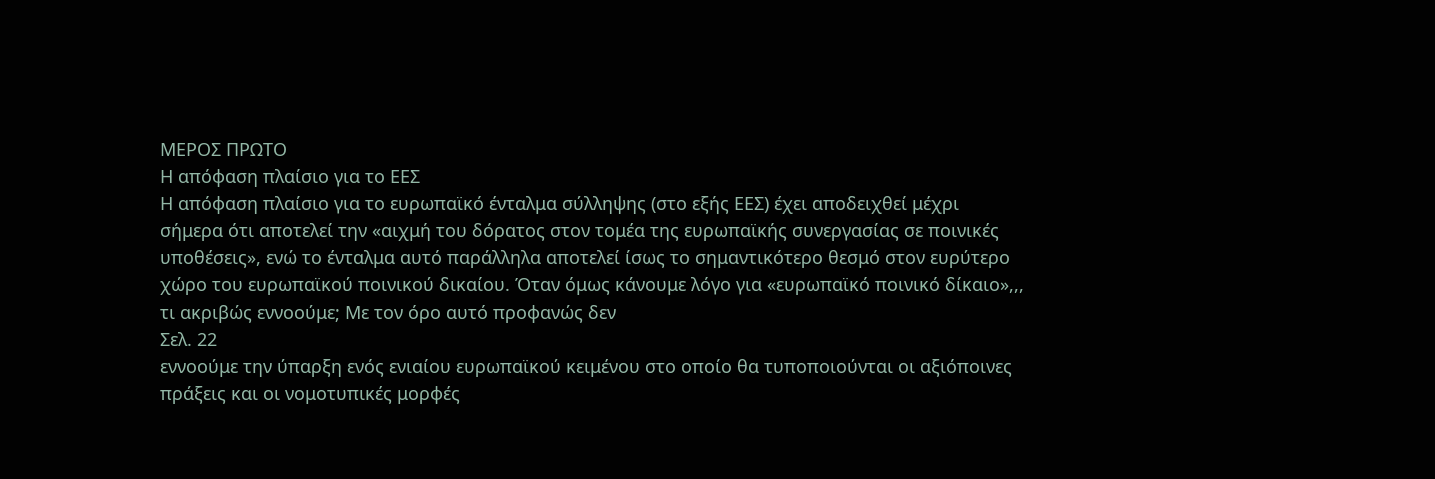ΜΕΡΟΣ ΠΡΩΤΟ
Η απόφαση πλαίσιο για το ΕΕΣ
Η απόφαση πλαίσιο για το ευρωπαϊκό ένταλμα σύλληψης (στο εξής ΕΕΣ) έχει αποδειχθεί μέχρι σήμερα ότι αποτελεί την «αιχμή του δόρατος στον τομέα της ευρωπαϊκής συνεργασίας σε ποινικές υποθέσεις», ενώ το ένταλμα αυτό παράλληλα αποτελεί ίσως το σημαντικότερο θεσμό στον ευρύτερο χώρο του ευρωπαϊκού ποινικού δικαίου. Όταν όμως κάνουμε λόγο για «ευρωπαϊκό ποινικό δίκαιο»,,, τι ακριβώς εννοούμε; Με τον όρο αυτό προφανώς δεν
Σελ. 22
εννοούμε την ύπαρξη ενός ενιαίου ευρωπαϊκού κειμένου στο οποίο θα τυποποιούνται οι αξιόποινες πράξεις και οι νομοτυπικές μορφές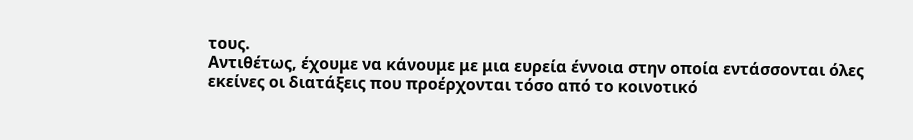τους.
Αντιθέτως, έχουμε να κάνουμε με μια ευρεία έννοια στην οποία εντάσσονται όλες εκείνες οι διατάξεις που προέρχονται τόσο από το κοινοτικό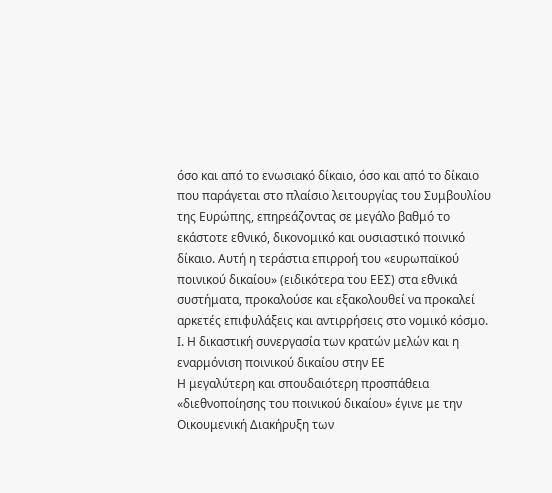όσο και από το ενωσιακό δίκαιο, όσο και από το δίκαιο που παράγεται στο πλαίσιο λειτουργίας του Συμβουλίου της Ευρώπης, επηρεάζοντας σε μεγάλο βαθμό το εκάστοτε εθνικό, δικονομικό και ουσιαστικό ποινικό δίκαιο. Αυτή η τεράστια επιρροή του «ευρωπαϊκού ποινικού δικαίου» (ειδικότερα του ΕΕΣ) στα εθνικά συστήματα, προκαλούσε και εξακολουθεί να προκαλεί αρκετές επιφυλάξεις και αντιρρήσεις στο νομικό κόσμο.
Ι. Η δικαστική συνεργασία των κρατών μελών και η εναρμόνιση ποινικού δικαίου στην ΕΕ
Η μεγαλύτερη και σπουδαιότερη προσπάθεια «διεθνοποίησης του ποινικού δικαίου» έγινε με την Οικουμενική Διακήρυξη των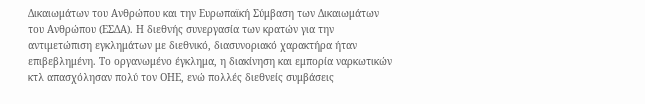Δικαιωμάτων του Ανθρώπου και την Ευρωπαϊκή Σύμβαση των Δικαιωμάτων του Ανθρώπου (ΕΣΔΑ). Η διεθνής συνεργασία των κρατών για την αντιμετώπιση εγκλημάτων με διεθνικό, διασυνοριακό χαρακτήρα ήταν επιβεβλημένη. Το οργανωμένο έγκλημα, η διακίνηση και εμπορία ναρκωτικών κτλ απασχόλησαν πολύ τον ΟΗΕ, ενώ πολλές διεθνείς συμβάσεις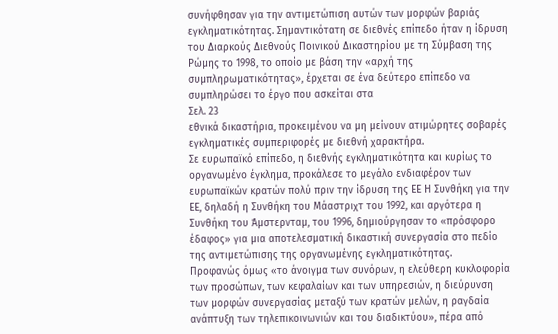συνήφθησαν για την αντιμετώπιση αυτών των μορφών βαριάς εγκληματικότητας. Σημαντικότατη σε διεθνές επίπεδο ήταν η ίδρυση του Διαρκούς Διεθνούς Ποινικού Δικαστηρίου με τη Σύμβαση της Ρώμης το 1998, το οποίο με βάση την «αρχή της συμπληρωματικότητας», έρχεται σε ένα δεύτερο επίπεδο να συμπληρώσει το έργο που ασκείται στα
Σελ. 23
εθνικά δικαστήρια, προκειμένου να μη μείνουν ατιμώρητες σοβαρές εγκληματικές συμπεριφορές με διεθνή χαρακτήρα.
Σε ευρωπαϊκό επίπεδο, η διεθνής εγκληματικότητα και κυρίως το οργανωμένο έγκλημα, προκάλεσε το μεγάλο ενδιαφέρον των ευρωπαϊκών κρατών πολύ πριν την ίδρυση της ΕΕ Η Συνθήκη για την ΕΕ, δηλαδή η Συνθήκη του Μάαστριχτ του 1992, και αργότερα η Συνθήκη του Άμστερνταμ, του 1996, δημιούργησαν το «πρόσφορο έδαφος» για μια αποτελεσματική δικαστική συνεργασία στο πεδίο της αντιμετώπισης της οργανωμένης εγκληματικότητας.
Προφανώς όμως «το άνοιγμα των συνόρων, η ελεύθερη κυκλοφορία των προσώπων, των κεφαλαίων και των υπηρεσιών, η διεύρυνση των μορφών συνεργασίας μεταξύ των κρατών μελών, η ραγδαία ανάπτυξη των τηλεπικοινωνιών και του διαδικτύου», πέρα από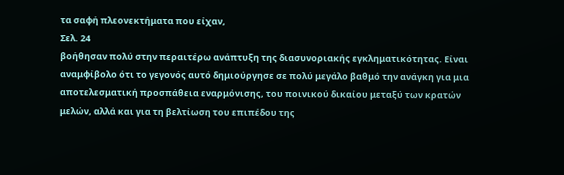τα σαφή πλεονεκτήματα που είχαν,
Σελ. 24
βοήθησαν πολύ στην περαιτέρω ανάπτυξη της διασυνοριακής εγκληματικότητας. Είναι αναμφίβολο ότι το γεγονός αυτό δημιούργησε σε πολύ μεγάλο βαθμό την ανάγκη για μια αποτελεσματική προσπάθεια εναρμόνισης, του ποινικού δικαίου μεταξύ των κρατών μελών, αλλά και για τη βελτίωση του επιπέδου της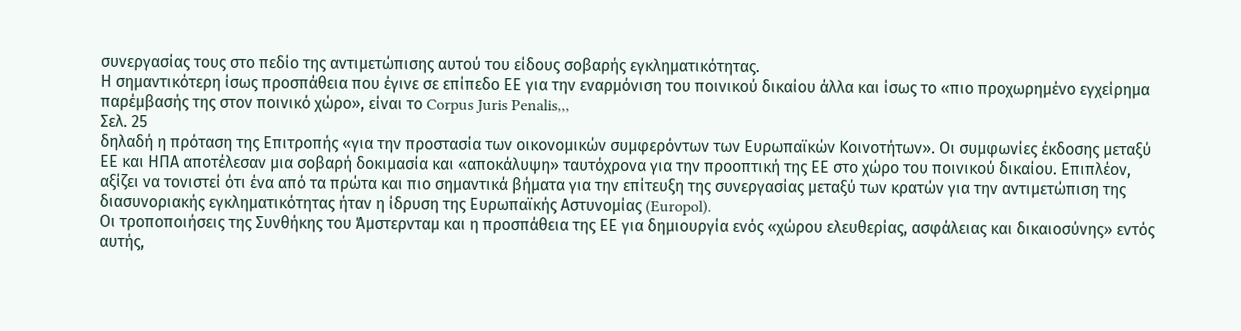συνεργασίας τους στο πεδίο της αντιμετώπισης αυτού του είδους σοβαρής εγκληματικότητας.
Η σημαντικότερη ίσως προσπάθεια που έγινε σε επίπεδο ΕΕ για την εναρμόνιση του ποινικού δικαίου άλλα και ίσως το «πιο προχωρημένο εγχείρημα παρέμβασής της στον ποινικό χώρο», είναι το Corpus Juris Penalis,,,
Σελ. 25
δηλαδή η πρόταση της Επιτροπής «για την προστασία των οικονομικών συμφερόντων των Ευρωπαϊκών Κοινοτήτων». Οι συμφωνίες έκδοσης μεταξύ ΕΕ και ΗΠΑ αποτέλεσαν μια σοβαρή δοκιμασία και «αποκάλυψη» ταυτόχρονα για την προοπτική της ΕΕ στο χώρο του ποινικού δικαίου. Επιπλέον, αξίζει να τονιστεί ότι ένα από τα πρώτα και πιο σημαντικά βήματα για την επίτευξη της συνεργασίας μεταξύ των κρατών για την αντιμετώπιση της διασυνοριακής εγκληματικότητας ήταν η ίδρυση της Ευρωπαϊκής Αστυνομίας (Europol).
Οι τροποποιήσεις της Συνθήκης του Άμστερνταμ και η προσπάθεια της ΕΕ για δημιουργία ενός «χώρου ελευθερίας, ασφάλειας και δικαιοσύνης» εντός αυτής,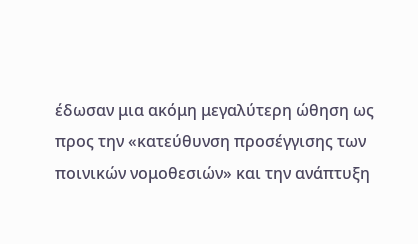έδωσαν μια ακόμη μεγαλύτερη ώθηση ως προς την «κατεύθυνση προσέγγισης των ποινικών νομοθεσιών» και την ανάπτυξη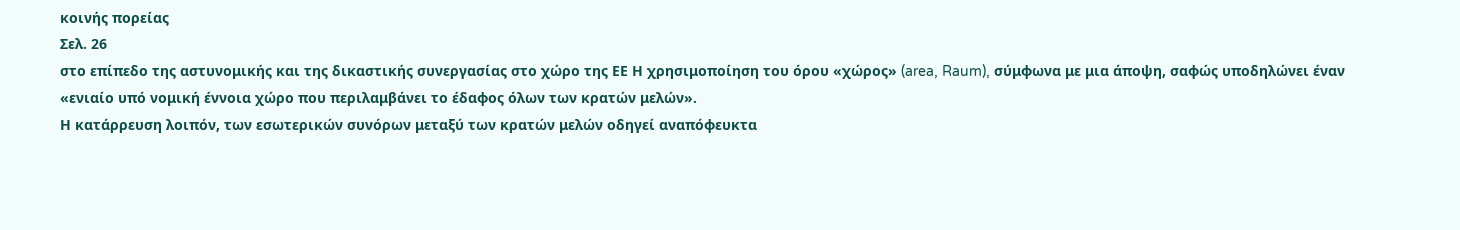κοινής πορείας
Σελ. 26
στο επίπεδο της αστυνομικής και της δικαστικής συνεργασίας στο χώρο της ΕΕ Η χρησιμοποίηση του όρου «χώρος» (area, Raum), σύμφωνα με μια άποψη, σαφώς υποδηλώνει έναν «ενιαίο υπό νομική έννοια χώρο που περιλαμβάνει το έδαφος όλων των κρατών μελών».
Η κατάρρευση λοιπόν, των εσωτερικών συνόρων μεταξύ των κρατών μελών οδηγεί αναπόφευκτα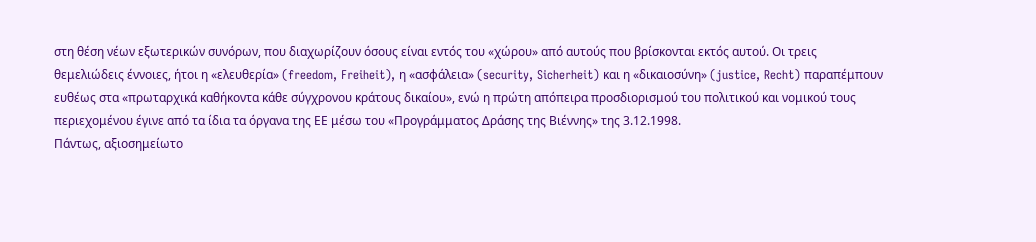στη θέση νέων εξωτερικών συνόρων, που διαχωρίζουν όσους είναι εντός του «χώρου» από αυτούς που βρίσκονται εκτός αυτού. Οι τρεις θεμελιώδεις έννοιες, ήτοι η «ελευθερία» (freedom, Freiheit), η «ασφάλεια» (security, Sicherheit) και η «δικαιοσύνη» (justice, Recht) παραπέμπουν ευθέως στα «πρωταρχικά καθήκοντα κάθε σύγχρονου κράτους δικαίου», ενώ η πρώτη απόπειρα προσδιορισμού του πολιτικού και νομικού τους περιεχομένου έγινε από τα ίδια τα όργανα της ΕΕ μέσω του «Προγράμματος Δράσης της Βιέννης» της 3.12.1998.
Πάντως, αξιοσημείωτο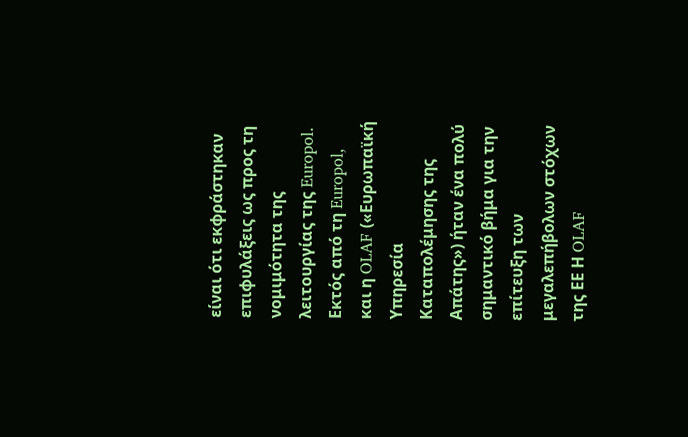είναι ότι εκφράστηκαν επιφυλάξεις ως προς τη νομιμότητα της λειτουργίας της Europol. Εκτός από τη Europol, και η OLAF («Ευρωπαϊκή Υπηρεσία Καταπολέμησης της Απάτης») ήταν ένα πολύ σημαντικό βήμα για την επίτευξη των μεγαλεπήβολων στόχων της ΕΕ Η OLAF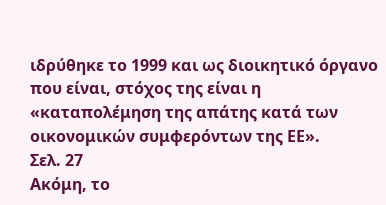ιδρύθηκε το 1999 και ως διοικητικό όργανο που είναι, στόχος της είναι η «καταπολέμηση της απάτης κατά των οικονομικών συμφερόντων της ΕΕ».
Σελ. 27
Ακόμη, το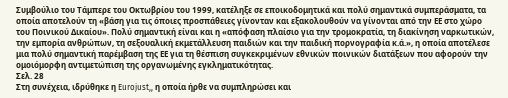Συμβούλιο του Τάμπερε του Οκτωβρίου του 1999, κατέληξε σε εποικοδομητικά και πολύ σημαντικά συμπεράσματα, τα οποία αποτελούν τη «βάση για τις όποιες προσπάθειες γίνονταν και εξακολουθούν να γίνονται από την ΕΕ στο χώρο του Ποινικού Δικαίου». Πολύ σημαντική είναι και η «απόφαση πλαίσιο για την τρομοκρατία, τη διακίνηση ναρκωτικών, την εμπορία ανθρώπων, τη σεξουαλική εκμετάλλευση παιδιών και την παιδική πορνογραφία κ.ά.», η οποία αποτέλεσε μια πολύ σημαντική παρέμβαση της ΕΕ για τη θέσπιση συγκεκριμένων εθνικών ποινικών διατάξεων που αφορούν την ομοιόμορφη αντιμετώπιση της οργανωμένης εγκληματικότητας.
Σελ. 28
Στη συνέχεια, ιδρύθηκε η Eurojust,, η οποία ήρθε να συμπληρώσει και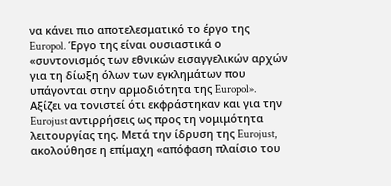να κάνει πιο αποτελεσματικό το έργο της Europol. Έργο της είναι ουσιαστικά ο «συντονισμός των εθνικών εισαγγελικών αρχών για τη δίωξη όλων των εγκλημάτων που υπάγονται στην αρμοδιότητα της Europol». Αξίζει να τονιστεί ότι εκφράστηκαν και για την Eurojust αντιρρήσεις ως προς τη νομιμότητα λειτουργίας της. Μετά την ίδρυση της Eurojust, ακολούθησε η επίμαχη «απόφαση πλαίσιο του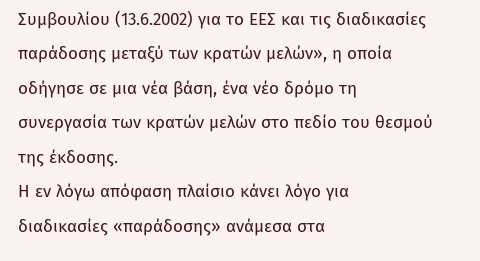Συμβουλίου (13.6.2002) για το ΕΕΣ και τις διαδικασίες παράδοσης μεταξύ των κρατών μελών», η οποία οδήγησε σε μια νέα βάση, ένα νέο δρόμο τη συνεργασία των κρατών μελών στο πεδίο του θεσμού της έκδοσης.
Η εν λόγω απόφαση πλαίσιο κάνει λόγο για διαδικασίες «παράδοσης» ανάμεσα στα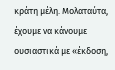κράτη μέλη. Μολαταύτα, έχουμε να κάνουμε ουσιαστικά με «έκδοση,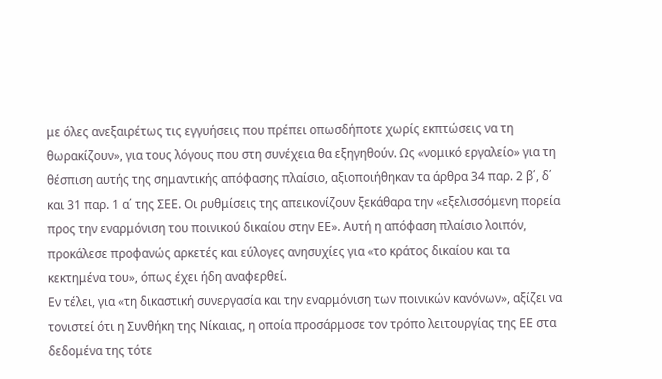με όλες ανεξαιρέτως τις εγγυήσεις που πρέπει οπωσδήποτε χωρίς εκπτώσεις να τη θωρακίζουν», για τους λόγους που στη συνέχεια θα εξηγηθούν. Ως «νομικό εργαλείο» για τη θέσπιση αυτής της σημαντικής απόφασης πλαίσιο, αξιοποιήθηκαν τα άρθρα 34 παρ. 2 β΄, δ΄ και 31 παρ. 1 α΄ της ΣΕΕ. Οι ρυθμίσεις της απεικονίζουν ξεκάθαρα την «εξελισσόμενη πορεία προς την εναρμόνιση του ποινικού δικαίου στην ΕΕ». Αυτή η απόφαση πλαίσιο λοιπόν, προκάλεσε προφανώς αρκετές και εύλογες ανησυχίες για «το κράτος δικαίου και τα κεκτημένα του», όπως έχει ήδη αναφερθεί.
Εν τέλει, για «τη δικαστική συνεργασία και την εναρμόνιση των ποινικών κανόνων», αξίζει να τονιστεί ότι η Συνθήκη της Νίκαιας, η οποία προσάρμοσε τον τρόπο λειτουργίας της ΕΕ στα δεδομένα της τότε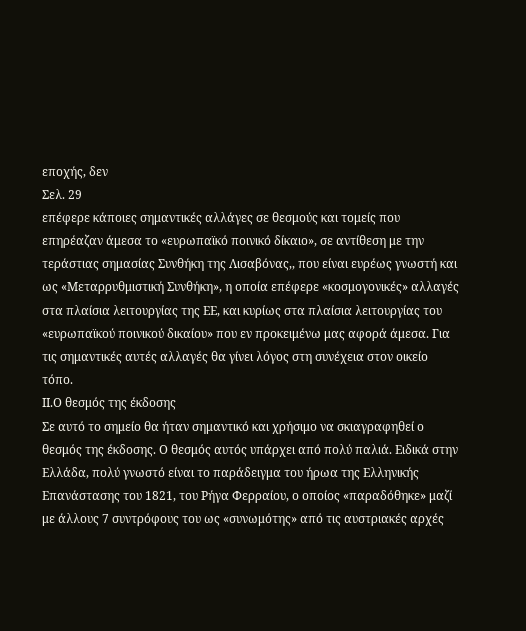εποχής, δεν
Σελ. 29
επέφερε κάποιες σημαντικές αλλάγες σε θεσμούς και τομείς που επηρέαζαν άμεσα το «ευρωπαϊκό ποινικό δίκαιο», σε αντίθεση με την τεράστιας σημασίας Συνθήκη της Λισαβόνας,, που είναι ευρέως γνωστή και ως «Μεταρρυθμιστική Συνθήκη», η οποία επέφερε «κοσμογονικές» αλλαγές στα πλαίσια λειτουργίας της ΕΕ, και κυρίως στα πλαίσια λειτουργίας του «ευρωπαϊκού ποινικού δικαίου» που εν προκειμένω μας αφορά άμεσα. Για τις σημαντικές αυτές αλλαγές θα γίνει λόγος στη συνέχεια στον οικείο τόπο.
ΙΙ.Ο θεσμός της έκδοσης
Σε αυτό το σημείο θα ήταν σημαντικό και χρήσιμο να σκιαγραφηθεί ο θεσμός της έκδοσης. Ο θεσμός αυτός υπάρχει από πολύ παλιά. Ειδικά στην Ελλάδα, πολύ γνωστό είναι το παράδειγμα του ήρωα της Ελληνικής Επανάστασης του 1821, του Ρήγα Φερραίου, ο οποίος «παραδόθηκε» μαζί με άλλους 7 συντρόφους του ως «συνωμότης» από τις αυστριακές αρχές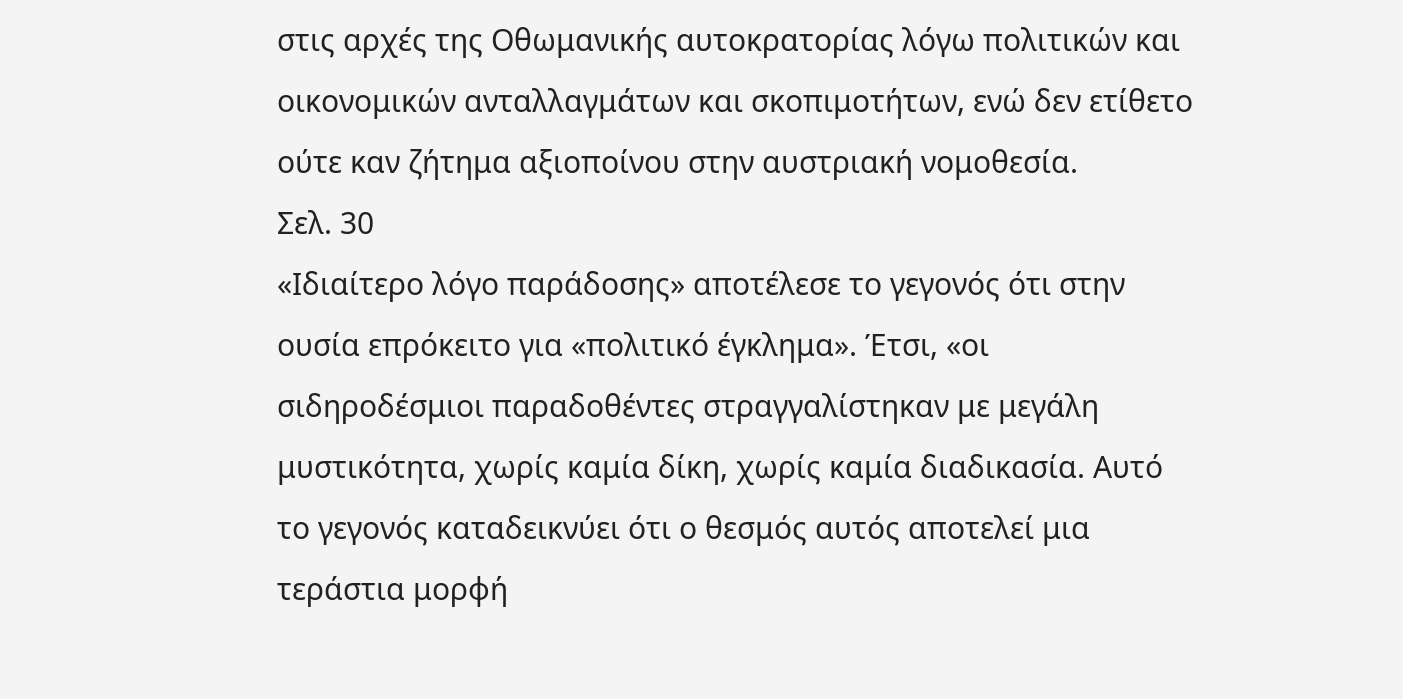στις αρχές της Οθωμανικής αυτοκρατορίας λόγω πολιτικών και οικονομικών ανταλλαγμάτων και σκοπιμοτήτων, ενώ δεν ετίθετο ούτε καν ζήτημα αξιοποίνου στην αυστριακή νομοθεσία.
Σελ. 30
«Ιδιαίτερο λόγο παράδοσης» αποτέλεσε το γεγονός ότι στην ουσία επρόκειτο για «πολιτικό έγκλημα». Έτσι, «οι σιδηροδέσμιοι παραδοθέντες στραγγαλίστηκαν με μεγάλη μυστικότητα, χωρίς καμία δίκη, χωρίς καμία διαδικασία. Αυτό το γεγονός καταδεικνύει ότι ο θεσμός αυτός αποτελεί μια τεράστια μορφή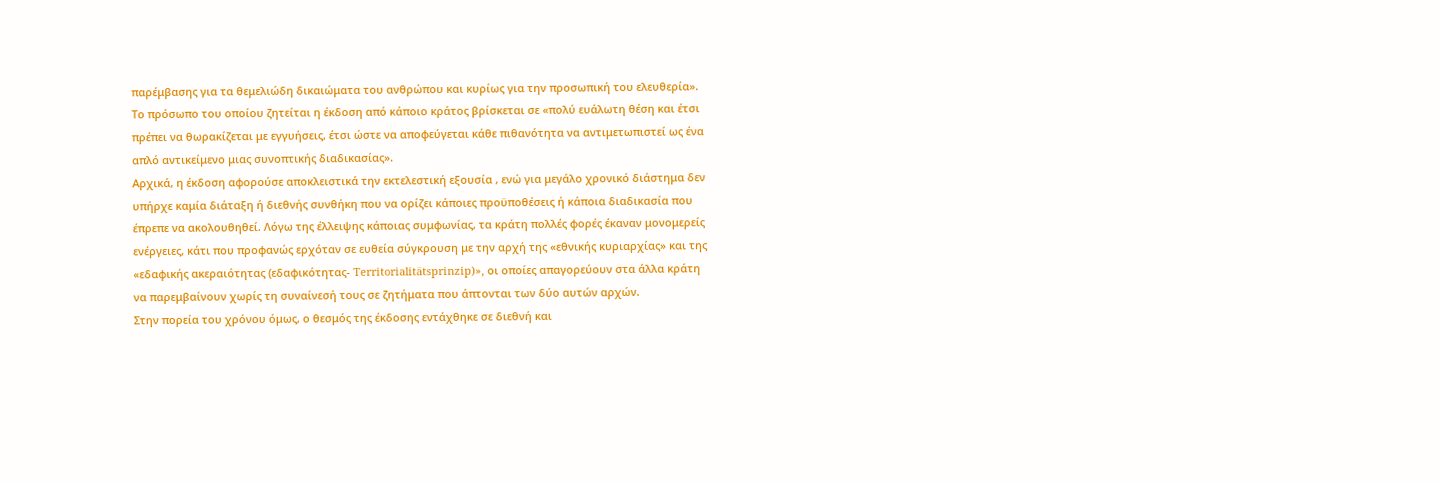παρέμβασης για τα θεμελιώδη δικαιώματα του ανθρώπου και κυρίως για την προσωπική του ελευθερία». Το πρόσωπο του οποίου ζητείται η έκδοση από κάποιο κράτος βρίσκεται σε «πολύ ευάλωτη θέση και έτσι πρέπει να θωρακίζεται με εγγυήσεις, έτσι ώστε να αποφεύγεται κάθε πιθανότητα να αντιμετωπιστεί ως ένα απλό αντικείμενο μιας συνοπτικής διαδικασίας».
Αρχικά, η έκδοση αφορούσε αποκλειστικά την εκτελεστική εξουσία , ενώ για μεγάλο χρονικό διάστημα δεν υπήρχε καμία διάταξη ή διεθνής συνθήκη που να ορίζει κάποιες προϋποθέσεις ή κάποια διαδικασία που έπρεπε να ακολουθηθεί. Λόγω της έλλειψης κάποιας συμφωνίας, τα κράτη πολλές φορές έκαναν μονομερείς ενέργειες, κάτι που προφανώς ερχόταν σε ευθεία σύγκρουση με την αρχή της «εθνικής κυριαρχίας» και της «εδαφικής ακεραιότητας (εδαφικότητας- Territorialitätsprinzip)», οι οποίες απαγορεύουν στα άλλα κράτη να παρεμβαίνουν χωρίς τη συναίνεσή τους σε ζητήματα που άπτονται των δύο αυτών αρχών.
Στην πορεία του χρόνου όμως, ο θεσμός της έκδοσης εντάχθηκε σε διεθνή και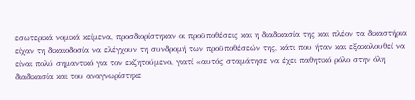εσωτερικά νομικά κείμενα, προσδιορίστηκαν οι προϋποθέσεις και η διαδικασία της και πλέον τα δικαστήρια είχαν τη δικαιοδοσία να ελέγχουν τη συνδρομή των προϋποθέσεών της, κάτι που ήταν και εξακολουθεί να είναι πολύ σημαντικό για τον εκζητούμενο, γιατί «αυτός σταμάτησε να έχει παθητικό ρόλο στην όλη διαδικασία και του αναγνωρίστηκε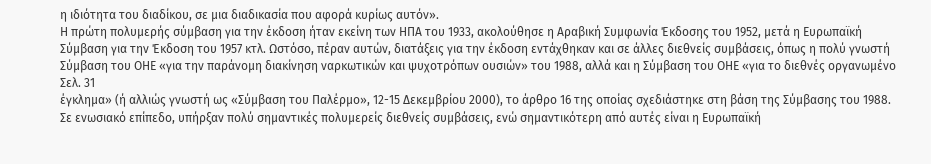η ιδιότητα του διαδίκου, σε μια διαδικασία που αφορά κυρίως αυτόν».
Η πρώτη πολυμερής σύμβαση για την έκδοση ήταν εκείνη των ΗΠΑ του 1933, ακολούθησε η Αραβική Συμφωνία Έκδοσης του 1952, μετά η Ευρωπαϊκή Σύμβαση για την Έκδοση του 1957 κτλ. Ωστόσο, πέραν αυτών, διατάξεις για την έκδοση εντάχθηκαν και σε άλλες διεθνείς συμβάσεις, όπως η πολύ γνωστή Σύμβαση του ΟΗΕ «για την παράνομη διακίνηση ναρκωτικών και ψυχοτρόπων ουσιών» του 1988, αλλά και η Σύμβαση του ΟΗΕ «για το διεθνές οργανωμένο
Σελ. 31
έγκλημα» (ή αλλιώς γνωστή ως «Σύμβαση του Παλέρμο», 12-15 Δεκεμβρίου 2000), το άρθρο 16 της οποίας σχεδιάστηκε στη βάση της Σύμβασης του 1988.
Σε ενωσιακό επίπεδο, υπήρξαν πολύ σημαντικές πολυμερείς διεθνείς συμβάσεις, ενώ σημαντικότερη από αυτές είναι η Ευρωπαϊκή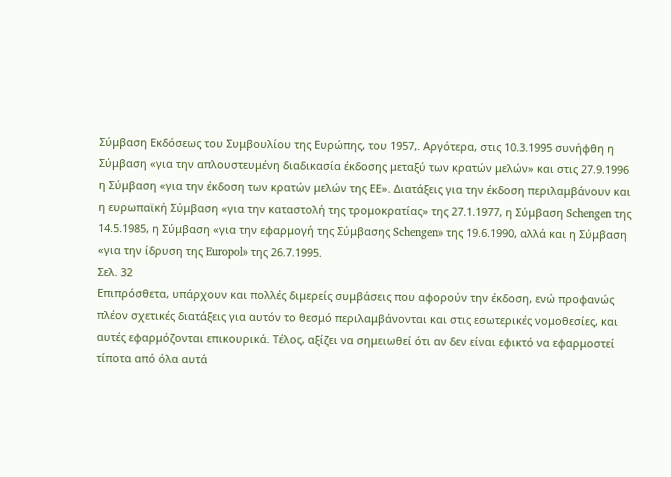Σύμβαση Εκδόσεως του Συμβουλίου της Ευρώπης, του 1957,. Αργότερα, στις 10.3.1995 συνήφθη η Σύμβαση «για την απλουστευμένη διαδικασία έκδοσης μεταξύ των κρατών μελών» και στις 27.9.1996 η Σύμβαση «για την έκδοση των κρατών μελών της ΕΕ». Διατάξεις για την έκδοση περιλαμβάνουν και η ευρωπαϊκή Σύμβαση «για την καταστολή της τρομοκρατίας» της 27.1.1977, η Σύμβαση Schengen της 14.5.1985, η Σύμβαση «για την εφαρμογή της Σύμβασης Schengen» της 19.6.1990, αλλά και η Σύμβαση «για την ίδρυση της Europol» της 26.7.1995.
Σελ. 32
Επιπρόσθετα, υπάρχουν και πολλές διμερείς συμβάσεις που αφορούν την έκδοση, ενώ προφανώς πλέον σχετικές διατάξεις για αυτόν το θεσμό περιλαμβάνονται και στις εσωτερικές νομοθεσίες, και αυτές εφαρμόζονται επικουρικά. Τέλος, αξίζει να σημειωθεί ότι αν δεν είναι εφικτό να εφαρμοστεί τίποτα από όλα αυτά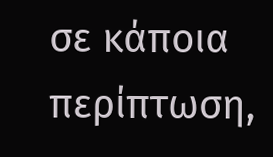σε κάποια περίπτωση,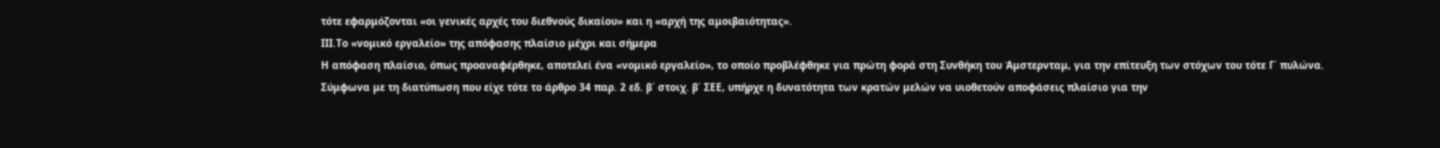τότε εφαρμόζονται «οι γενικές αρχές του διεθνούς δικαίου» και η «αρχή της αμοιβαιότητας».
ΙΙΙ.Τo «νομικό εργαλείο» της απόφασης πλαίσιο μέχρι και σήμερα
Η απόφαση πλαίσιο, όπως προαναφέρθηκε, αποτελεί ένα «νομικό εργαλείο», το οποίο προβλέφθηκε για πρώτη φορά στη Συνθήκη του Άμστερνταμ, για την επίτευξη των στόχων του τότε Γ΄ πυλώνα. Σύμφωνα με τη διατύπωση που είχε τότε το άρθρο 34 παρ. 2 εδ. β΄ στοιχ. β΄ ΣΕΕ, υπήρχε η δυνατότητα των κρατών μελών να υιοθετούν αποφάσεις πλαίσιο για την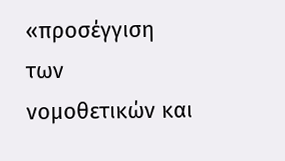«προσέγγιση των νομοθετικών και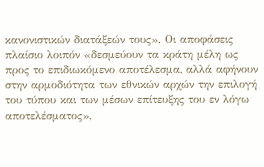κανονιστικών διατάξεών τους». Οι αποφάσεις πλαίσιο λοιπόν «δεσμεύουν τα κράτη μέλη ως προς το επιδιωκόμενο αποτέλεσμα, αλλά αφήνουν στην αρμοδιότητα των εθνικών αρχών την επιλογή του τύπου και των μέσων επίτευξης του εν λόγω αποτελέσματος»,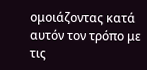ομοιάζοντας κατά αυτόν τον τρόπο με τις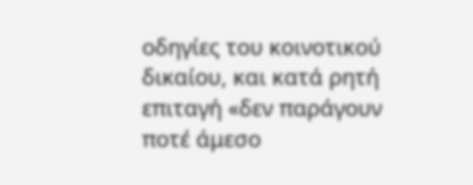οδηγίες του κοινοτικού δικαίου, και κατά ρητή επιταγή «δεν παράγουν ποτέ άμεσο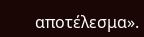αποτέλεσμα».